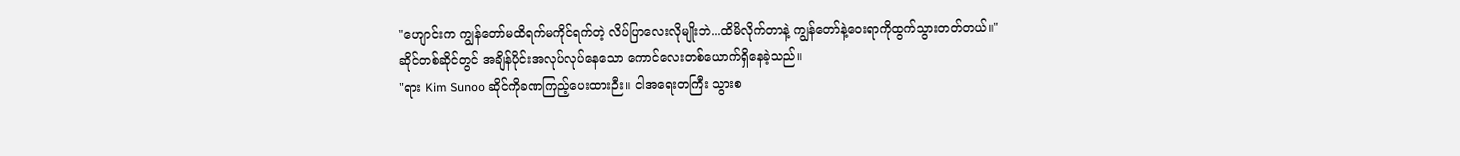"ဟျောင်းက ကျွန်တော်မထိရက်မကိုင်ရက်တဲ့ လိပ်ပြာလေးလိုမျိုးဘဲ...ထိမိလိုက်တာနဲ့ ကျွန်တော်နဲ့ဝေးရာကိုထွက်သွားတတ်တယ်။"
ဆိုင်တစ်ဆိုင်တွင် အချိန်ပိုင်းအလုပ်လုပ်နေသော ကောင်လေးတစ်ယောက်ရှိနေခဲ့သည်။
"ရား Kim Sunoo ဆိုင်ကိုခဏကြည့်ပေးထားဉီး။ ငါအရေးတကြီး သွားစ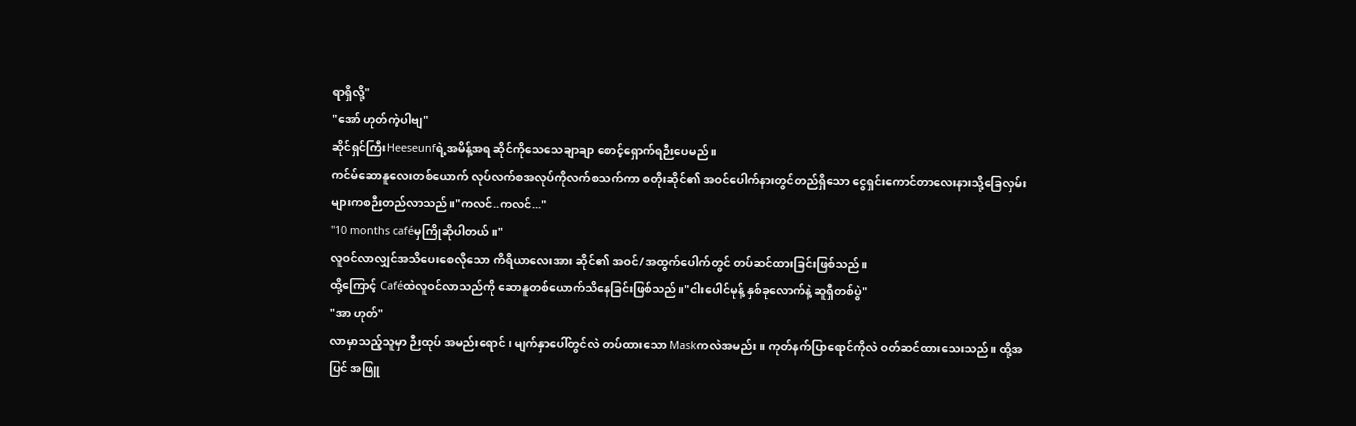ရာရှိလို့"
"အော် ဟုတ်ကဲ့ပါဗျ"
ဆိုင်ရှင်ကြီးHeeseunfရဲ့အမိန့်အရ ဆိုင်ကိုသေသေချာချာ စောင့်ရှောက်ရဉီးပေမည်။
ကင်မ်ဆောနူလေးတစ်ယောက် လုပ်လက်စအလုပ်ကိုလက်စသက်ကာ စတိုးဆိုင်၏ အဝင်ပေါက်နားတွင်တည်ရှိသော ငွေရှင်းကောင်တာလေးနားသို့ခြေလှမ်းများကစဉီးတည်လာသည်။"ကလင်..ကလင်..."
"10 months caféမှကြိုဆိုပါတယ်။"
လူဝင်လာလျှင်အသိပေးစေလိုသော ကိရိယာလေးအား ဆိုင်၏ အဝင်/အထွက်ပေါက်တွင် တပ်ဆင်ထားခြင်းဖြစ်သည်။
ထို့ကြောင့် Caféထဲလူဝင်လာသည်ကို ဆောနူတစ်ယောက်သိနေခြင်းဖြစ်သည်။"ငါးပေါင်မုန့် နှစ်ခုလောက်နဲ့ ဆူရှီတစ်ပွဲ"
"အာ ဟုတ်"
လာမှာသည့်သူမှာ ဉီးထုပ် အမည်းရောင် ၊ မျက်နှာပေါ်တွင်လဲ တပ်ထားသော Maskကလဲအမည်း။ ကုတ်နက်ပြာရောင်ကိုလဲ ဝတ်ဆင်ထားသေးသည်။ ထို့အပြင် အဖြူ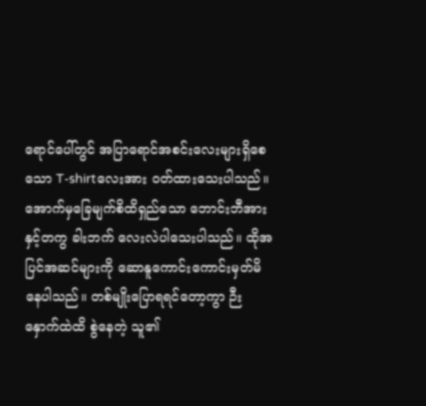ရောင်ပေါ်တွင် အပြာရောင်အစင်းလေးများရှိစေသော T-shirtလေးအား ဝတ်ထားသေးပါသည်။အောက်မှခြေမျက်စိထိရှည်သော ဘောင်းဘီအားနှင့်တကွ ခါးဘက် လေးလဲပါသေးပါသည်။ ထိုအပြင်အဆင်များကို ဆောနူကောင်းကောင်းမှတ်မိနေပါသည်။ တစ်မျိုးပြောရရင်တော့ကွာ ဉီးနှောက်ထဲထိ စွဲနေတဲ့ သူ၏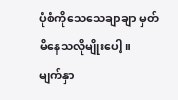ပုံစံကိုသေသေချာချာ မှတ်မိနေသလိုမျိုးပေါ့။
မျက်နှာ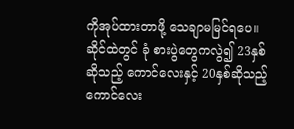ကိုအုပ်ထားတာဖို့ သေချာမမြင်ရပေ။
ဆိုင်ထဲတွင် ခုံ စားပွဲတွေကလွဲ၍ 23နှစ်ဆိုသည့် ကောင်လေးနှင့် 20နှစ်ဆိုသည့်ကောင်လေး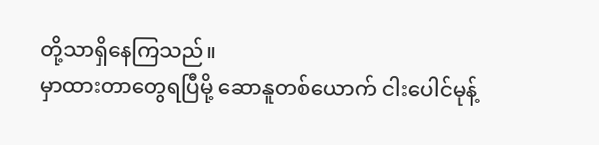တို့သာရှိနေကြသည်။
မှာထားတာတွေရပြီမို့ ဆောနူတစ်ယောက် ငါးပေါင်မုန့်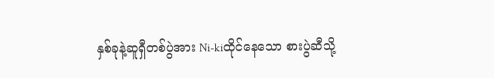နှစ်ခုနဲ့ဆူရှီတစ်ပွဲအား Ni-kiထိုင်နေသော စားပွဲဆီသို့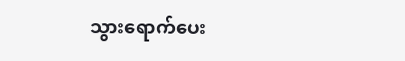သွားရောက်ပေး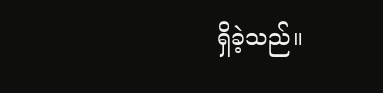ရှိခဲ့သည်။